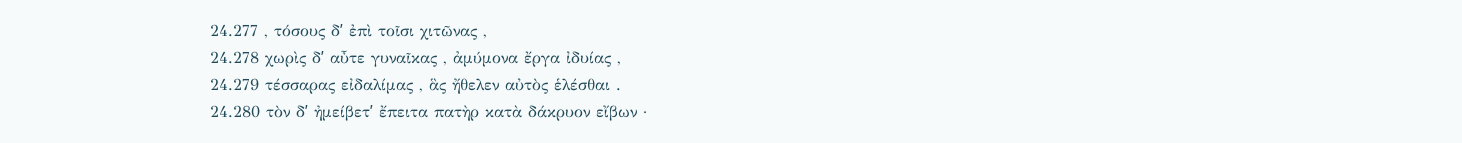24.277 , τόσους δʹ ἐπὶ τοῖσι χιτῶνας ,
24.278 χωρὶς δʹ αὖτε γυναῖκας , ἀμύμονα ἔργα ἰδυίας ,
24.279 τέσσαρας εἰδαλίμας , ἃς ἤθελεν αὐτὸς ἑλέσθαι .
24.280 τὸν δʹ ἠμείβετʹ ἔπειτα πατὴρ κατὰ δάκρυον εἴβων ·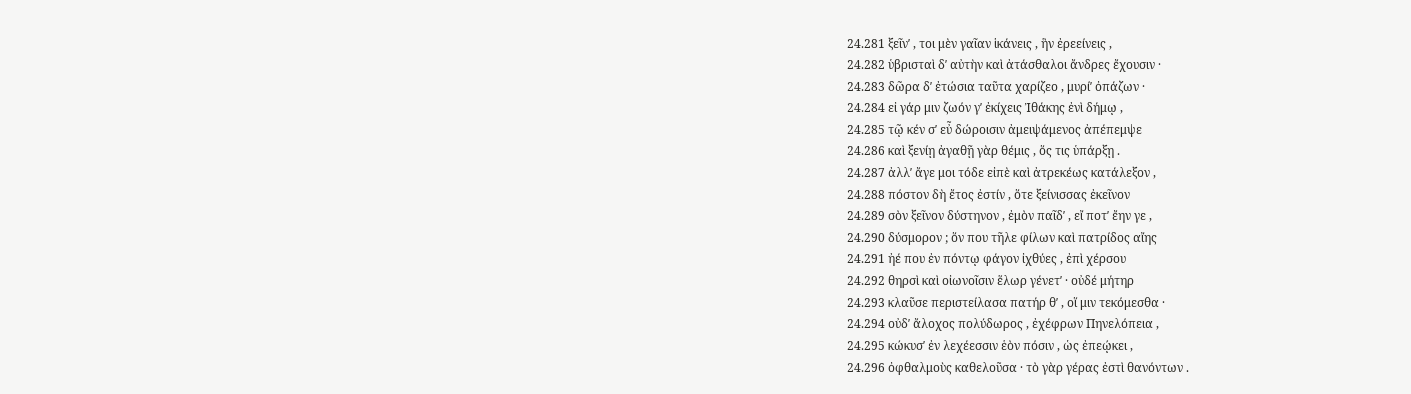24.281 ξεῖνʹ , τοι μὲν γαῖαν ἱκάνεις , ἣν ἐρεείνεις ,
24.282 ὑβρισταὶ δʹ αὐτὴν καὶ ἀτάσθαλοι ἄνδρες ἔχουσιν ·
24.283 δῶρα δʹ ἐτώσια ταῦτα χαρίζεο , μυρίʹ ὀπάζων ·
24.284 εἰ γάρ μιν ζωόν γʹ ἐκίχεις Ἰθάκης ἐνὶ δήμῳ ,
24.285 τῷ κέν σʹ εὖ δώροισιν ἀμειψάμενος ἀπέπεμψε
24.286 καὶ ξενίῃ ἀγαθῇ γὰρ θέμις , ὅς τις ὑπάρξῃ .
24.287 ἀλλʹ ἄγε μοι τόδε εἰπὲ καὶ ἀτρεκέως κατάλεξον ,
24.288 πόστον δὴ ἔτος ἐστίν , ὅτε ξείνισσας ἐκεῖνον
24.289 σὸν ξεῖνον δύστηνον , ἐμὸν παῖδʹ , εἴ ποτʹ ἔην γε ,
24.290 δύσμορον ; ὅν που τῆλε φίλων καὶ πατρίδος αἴης
24.291 ἠέ που ἐν πόντῳ φάγον ἰχθύες , ἐπὶ χέρσου
24.292 θηρσὶ καὶ οἰωνοῖσιν ἕλωρ γένετʹ · οὐδέ μήτηρ
24.293 κλαῦσε περιστείλασα πατήρ θʹ , οἵ μιν τεκόμεσθα ·
24.294 οὐδʹ ἄλοχος πολύδωρος , ἐχέφρων Πηνελόπεια ,
24.295 κώκυσʹ ἐν λεχέεσσιν ἑὸν πόσιν , ὡς ἐπεῴκει ,
24.296 ὀφθαλμοὺς καθελοῦσα · τὸ γὰρ γέρας ἐστὶ θανόντων .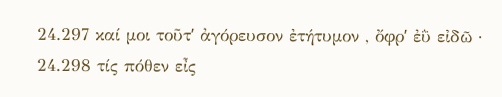24.297 καί μοι τοῦτʹ ἀγόρευσον ἐτήτυμον , ὄφρʹ ἐῢ εἰδῶ ·
24.298 τίς πόθεν εἶς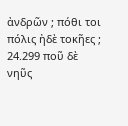ἀνδρῶν ; πόθι τοι πόλις ἠδὲ τοκῆες ;
24.299 ποῦ δὲ νηῦς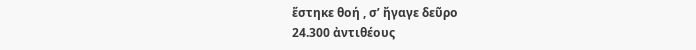ἕστηκε θοή , σʹ ἤγαγε δεῦρο
24.300 ἀντιθέους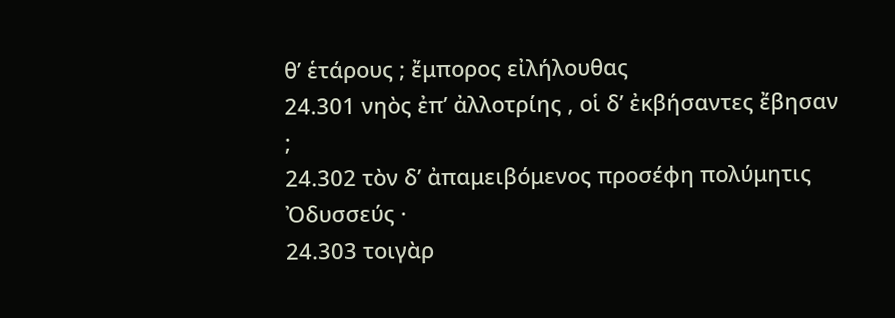θʹ ἑτάρους ; ἔμπορος εἰλήλουθας
24.301 νηὸς ἐπʹ ἀλλοτρίης , οἱ δʹ ἐκβήσαντες ἔβησαν ;
24.302 τὸν δʹ ἀπαμειβόμενος προσέφη πολύμητις Ὀδυσσεύς ·
24.303 τοιγὰρ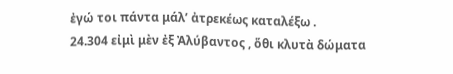ἐγώ τοι πάντα μάλʹ ἀτρεκέως καταλέξω .
24.304 εἰμὶ μὲν ἐξ Ἀλύβαντος , ὅθι κλυτὰ δώματα